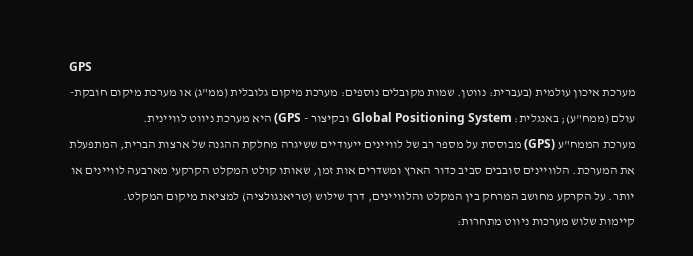GPS
מערכת איכון עולמית (בעברית: נווטן. שמות מקובלים נוספים: מערכת מיקום גלובלית (ממ"ג) או מערכת מיקום חובקת-עולם (ממח"ע); באנגלית: Global Positioning System ובקיצור - GPS) היא מערכת ניווט לוויינית.
מערכת הממח"ע (GPS) מבוססת על מספר רב של לוויינים ייעודיים ששיגרה מחלקת ההגנה של ארצות הברית, המתפעלת את המערכת. הלוויינים סובבים סביב כדור הארץ ומשדרים אות זמן, שאותו קולט המקלט הקרקעי מארבעה לוויינים או יותר. על הקרקע מחושב המרחק בין המקלט והלוויינים, דרך שילוש (טריאנגולציה) למציאת מיקום המקלט.
קיימות שלוש מערכות ניווט מתחרות: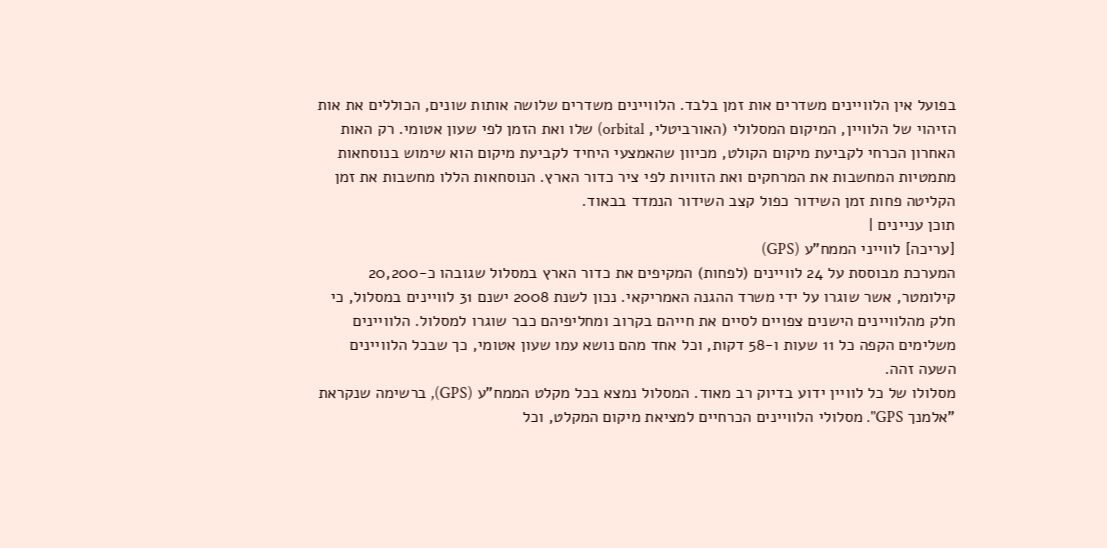בפועל אין הלוויינים משדרים אות זמן בלבד. הלוויינים משדרים שלושה אותות שונים, הכוללים את אות הזיהוי של הלוויין, המיקום המסלולי (האורביטלי, orbital) שלו ואת הזמן לפי שעון אטומי. רק האות האחרון הכרחי לקביעת מיקום הקולט, מכיוון שהאמצעי היחיד לקביעת מיקום הוא שימוש בנוסחאות מתמטיות המחשבות את המרחקים ואת הזוויות לפי ציר כדור הארץ. הנוסחאות הללו מחשבות את זמן הקליטה פחות זמן השידור כפול קצב השידור הנמדד בבאוד.
תוכן עניינים |
[עריכה] לווייני הממח"ע (GPS)
המערכת מבוססת על 24 לוויינים (לפחות) המקיפים את כדור הארץ במסלול שגובהו כ-20,200 קילומטר, אשר שוגרו על ידי משרד ההגנה האמריקאי. נכון לשנת 2008 ישנם 31 לוויינים במסלול, כי חלק מהלוויינים הישנים צפויים לסיים את חייהם בקרוב ומחליפיהם כבר שוגרו למסלול. הלוויינים משלימים הקפה כל 11 שעות ו-58 דקות, וכל אחד מהם נושא עמו שעון אטומי, כך שבכל הלוויינים השעה זהה.
מסלולו של כל לוויין ידוע בדיוק רב מאוד. המסלול נמצא בכל מקלט הממח"ע (GPS), ברשימה שנקראת "אלמנך GPS". מסלולי הלוויינים הכרחיים למציאת מיקום המקלט, וכל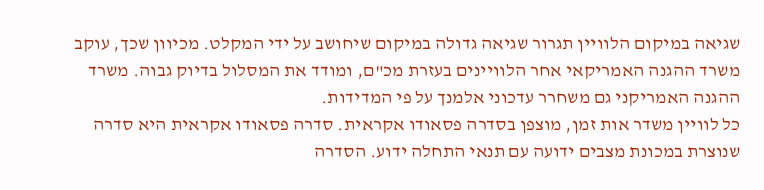שגיאה במיקום הלוויין תגרור שגיאה גדולה במיקום שיחושב על ידי המקלט. מכיוון שכך, עוקב משרד ההגנה האמריקאי אחר הלוויינים בעזרת מכ"ם, ומודד את המסלול בדיוק גבוה. משרד ההגנה האמריקני גם משחרר עדכוני אלמנך על פי המדידות.
כל לוויין משדר אות זמן, מוצפן בסדרה פסאודו אקראית. סדרה פסאודו אקראית היא סדרה שנוצרת במכונת מצבים ידועה עם תנאי התחלה ידוע. הסדרה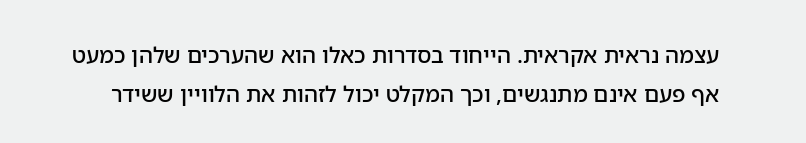עצמה נראית אקראית. הייחוד בסדרות כאלו הוא שהערכים שלהן כמעט אף פעם אינם מתנגשים, וכך המקלט יכול לזהות את הלוויין ששידר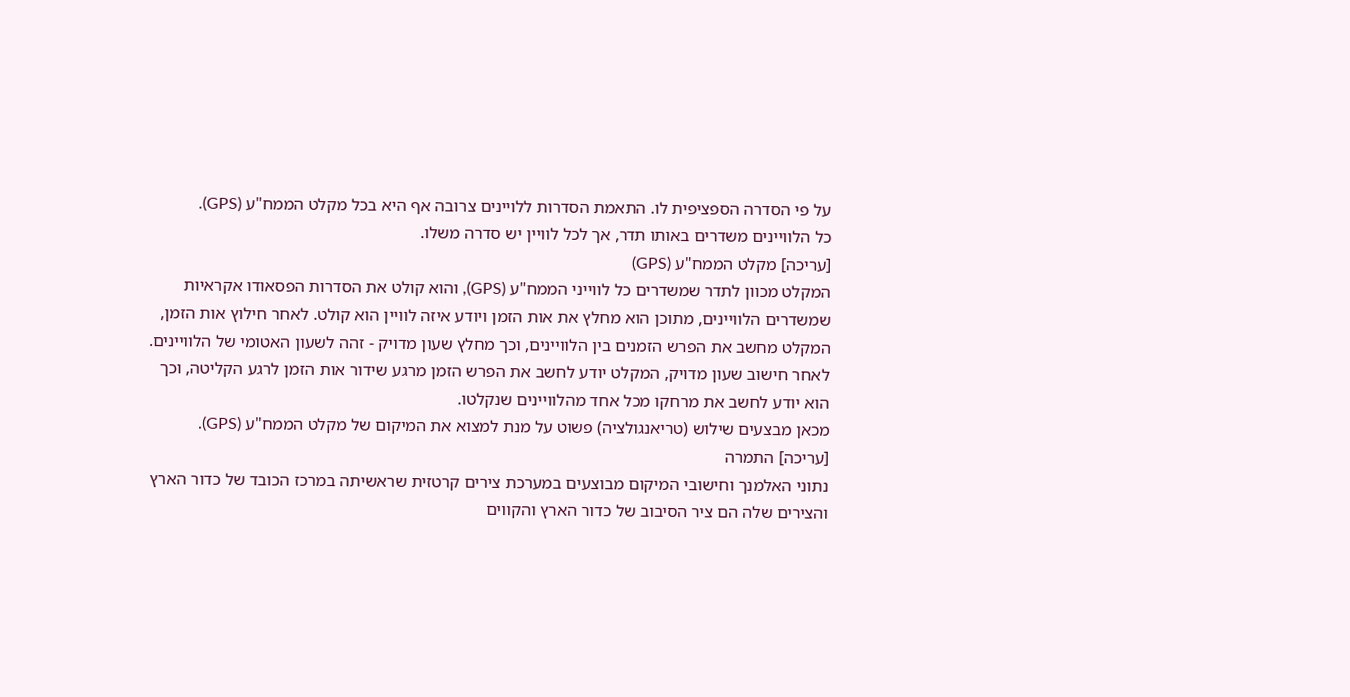על פי הסדרה הספציפית לו. התאמת הסדרות ללויינים צרובה אף היא בכל מקלט הממח"ע (GPS).
כל הלוויינים משדרים באותו תדר, אך לכל לוויין יש סדרה משלו.
[עריכה] מקלט הממח"ע (GPS)
המקלט מכוון לתדר שמשדרים כל לווייני הממח"ע (GPS), והוא קולט את הסדרות הפסאודו אקראיות שמשדרים הלוויינים, מתוכן הוא מחלץ את אות הזמן ויודע איזה לוויין הוא קולט. לאחר חילוץ אות הזמן, המקלט מחשב את הפרש הזמנים בין הלוויינים, וכך מחלץ שעון מדויק - זהה לשעון האטומי של הלוויינים. לאחר חישוב שעון מדויק, המקלט יודע לחשב את הפרש הזמן מרגע שידור אות הזמן לרגע הקליטה, וכך הוא יודע לחשב את מרחקו מכל אחד מהלוויינים שנקלטו.
מכאן מבצעים שילוש (טריאנגולציה) פשוט על מנת למצוא את המיקום של מקלט הממח"ע (GPS).
[עריכה] התמרה
נתוני האלמנך וחישובי המיקום מבוצעים במערכת צירים קרטזית שראשיתה במרכז הכובד של כדור הארץ והצירים שלה הם ציר הסיבוב של כדור הארץ והקווים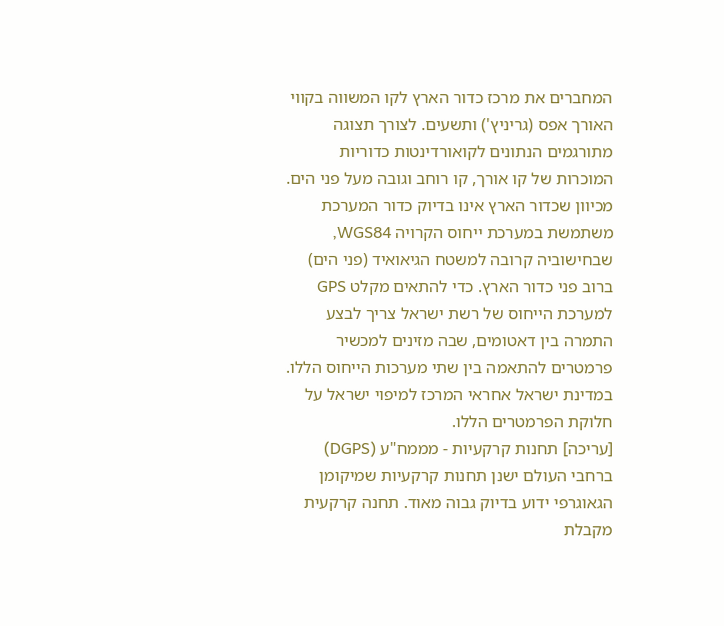המחברים את מרכז כדור הארץ לקו המשווה בקווי האורך אפס (גריניץ') ותשעים. לצורך תצוגה מתורגמים הנתונים לקואורדינטות כדוריות המוכרות של קו אורך, קו רוחב וגובה מעל פני הים. מכיוון שכדור הארץ אינו בדיוק כדור המערכת משתמשת במערכת ייחוס הקרויה WGS84, שבחישוביה קרובה למשטח הגיאואיד (פני הים) ברוב פני כדור הארץ. כדי להתאים מקלט GPS למערכת הייחוס של רשת ישראל צריך לבצע התמרה בין דאטומים, שבה מזינים למכשיר פרמטרים להתאמה בין שתי מערכות הייחוס הללו. במדינת ישראל אחראי המרכז למיפוי ישראל על חלוקת הפרמטרים הללו.
[עריכה] תחנות קרקעיות - מממח"ע (DGPS)
ברחבי העולם ישנן תחנות קרקעיות שמיקומן הגאוגרפי ידוע בדיוק גבוה מאוד. תחנה קרקעית מקבלת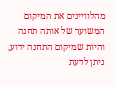מהלוויינים את המיקום המשוער של אותה תחנה והיות שמיקום התחנה ידוע, ניתן לדעת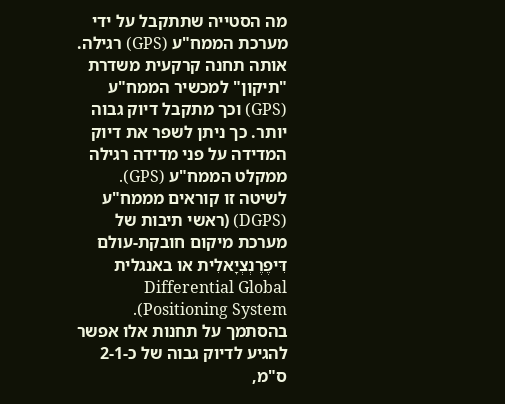מה הסטייה שתתקבל על ידי מערכת הממח"ע (GPS) רגילה. אותה תחנה קרקעית משדרת "תיקון" למכשיר הממח"ע (GPS) וכך מתקבל דיוק גבוה יותר. כך ניתן לשפר את דיוק המדידה על פני מדידה רגילה ממקלט הממח"ע (GPS). לשיטה זו קוראים מממח"ע (DGPS) (ראשי תיבות של מערכת מיקום חובקת-עולם דִּיפֶרֶנְצְיָאלִית או באנגלית Differential Global Positioning System). בהסתמך על תחנות אלו אפשר להגיע לדיוק גבוה של כ-2-1 ס"מ,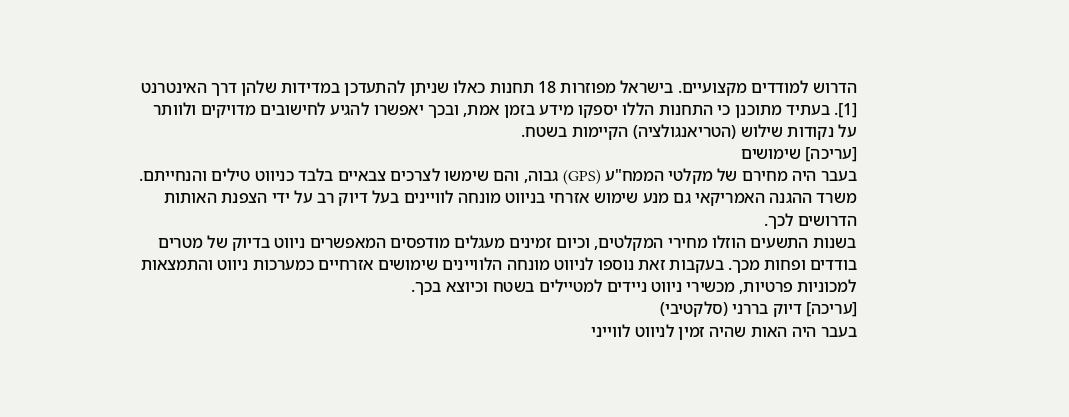הדרוש למודדים מקצועיים. בישראל מפוזרות 18 תחנות כאלו שניתן להתעדכן במדידות שלהן דרך האינטרנט [1]. בעתיד מתוכנן כי התחנות הללו יספקו מידע בזמן אמת, ובכך יאפשרו להגיע לחישובים מדויקים ולוותר על נקודות שילוש (הטריאנגולציה) הקיימות בשטח.
[עריכה] שימושים
בעבר היה מחירם של מקלטי הממח"ע (GPS) גבוה, והם שימשו לצרכים צבאיים בלבד כניווט טילים והנחייתם. משרד ההגנה האמריקאי גם מנע שימוש אזרחי בניווט מונחה לוויינים בעל דיוק רב על ידי הצפנת האותות הדרושים לכך.
בשנות התשעים הוזלו מחירי המקלטים, וכיום זמינים מעגלים מודפסים המאפשרים ניווט בדיוק של מטרים בודדים ופחות מכך. בעקבות זאת נוספו לניווט מונחה הלוויינים שימושים אזרחיים כמערכות ניווט והתמצאות למכוניות פרטיות, מכשירי ניווט ניידים למטיילים בשטח וכיוצא בכך.
[עריכה] דיוק בררני (סלקטיבי)
בעבר היה האות שהיה זמין לניווט לווייני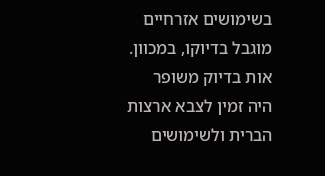בשימושים אזרחיים מוגבל בדיוקו, במכוון. אות בדיוק משופר היה זמין לצבא ארצות הברית ולשימושים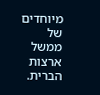מיוחדים של ממשל ארצות הברית.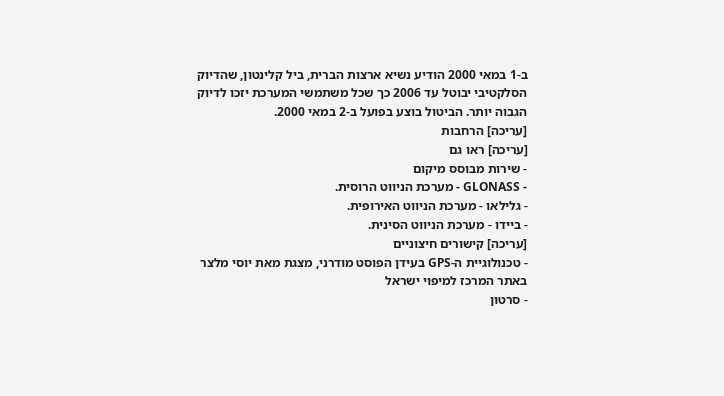ב-1 במאי 2000 הודיע נשיא ארצות הברית, ביל קלינטון, שהדיוק הסלקטיבי יבוטל עד 2006 כך שכל משתמשי המערכת יזכו לדיוק הגבוה יותר. הביטול בוצע בפועל ב-2 במאי 2000.
[עריכה] הרחבות
[עריכה] ראו גם
- שירות מבוסס מיקום
- GLONASS - מערכת הניווט הרוסית.
- גלילאו - מערכת הניווט האירופית.
- ביידו - מערכת הניווט הסינית.
[עריכה] קישורים חיצוניים
- טכנולוגיית ה-GPS בעידן הפוסט מודרני, מצגת מאת יוסי מלצר באתר המרכז למיפוי ישראל
- סרטון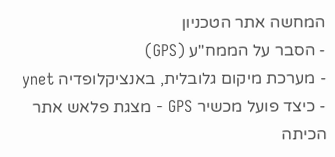המחשה אתר הטכניון
- הסבר על הממח"ע (GPS)
- מערכת מיקום גלובלית, באנציקלופדיה ynet
- כיצד פועל מכשיר GPS - מצגת פלאש אתר הכיתה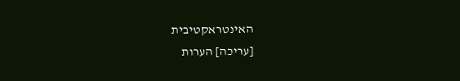האינטראקטיבית
[עריכה] הערות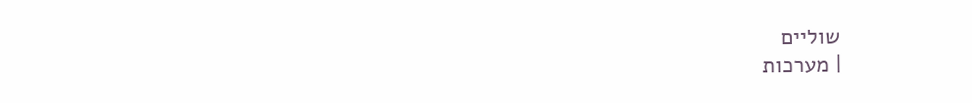שוליים
| מערכות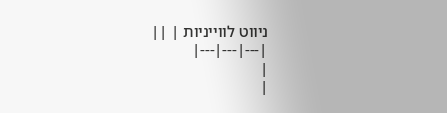ניווט לווייניות | ||
|---|---|---|
|
|